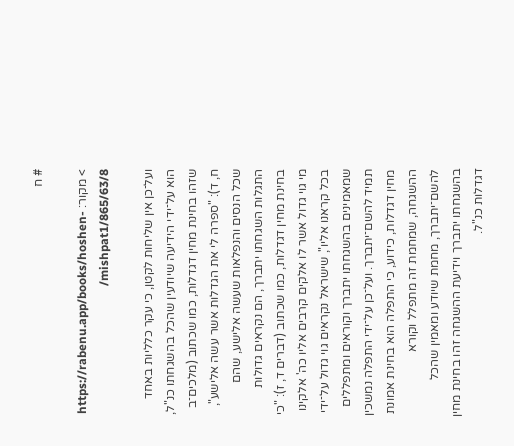# ח

> מקור: https://rabenu.app/books/hoshen-mishpat1/865/63/8/

ועל־כן אין שליחות לקטן, כי עקר כלליות באחד הוא על־ידי הידיעה שיודעין שהכל בהשגחתו כנ"ל, שזהו בחינת מחין דגדלות, כמו שכתוב (מלכים־ב ח, ד): "ספרה לי את הגדלות אשר עשה אלישע", שכל הנסים והנפלאות שעשה אלישע, שהם התגלות השגחתו יתברך, הם נקראים גדולות בחינת מחין דגדלות, כמו שכתוב (דברים ד, ז): "כי מי גוי גדול אשר לו אלקים קרבים אליו כה' אלקינו בכל קראנו אליו", שישראל נקראים גוי גדול על־ידי שמאמינים בהשגחתו יתברך וקוראים ומתפללים תמיד להשם־יתברך. ועל־כן על־ידי התפלה נמשכין מחין דגדלות, כידוע, כי התפלה הוא בחינת אמונת ההשגחה, שמחמת זה מתפלל וקורא להשם־יתברך, מחמת שיודע ומאמין שהכל בהשגחתו יתברך וידיעת ההשגחה זהו בחינת מחין דגדלות כנ"ל.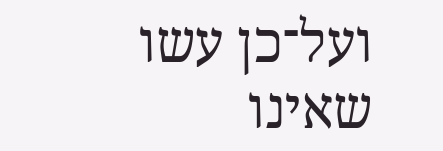ועל־כן עשו שאינו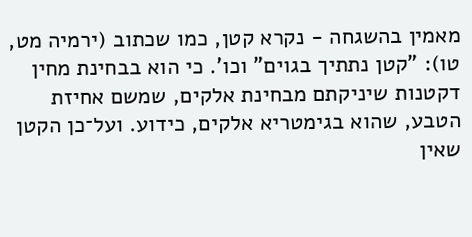מאמין בהשגחה - נקרא קטן, כמו שכתוב (ירמיה מט, טו): "קטן נתתיך בגוים" וכו'. כי הוא בבחינת מחין דקטנות שיניקתם מבחינת אלקים, שמשם אחיזת הטבע, שהוא בגימטריא אלקים, כידוע. ועל־כן הקטן שאין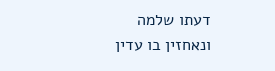דעתו שלמה ונאחזין בו עדין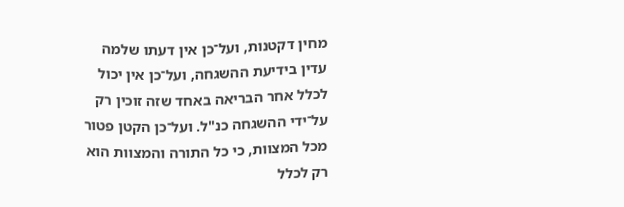מחין דקטנות, ועל־כן אין דעתו שלמה עדין בידיעת ההשגחה, ועל־כן אין יכול לכלל אחר הבריאה באחד שזה זוכין רק על־ידי ההשגחה כנ"ל. ועל־כן הקטן פטור מכל המצוות, כי כל התורה והמצוות הוא רק לכלל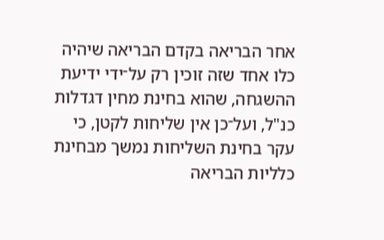אחר הבריאה בקדם הבריאה שיהיה כלו אחד שזה זוכין רק על־ידי ידיעת ההשגחה, שהוא בחינת מחין דגדלות כנ"ל, ועל־כן אין שליחות לקטן, כי עקר בחינת השליחות נמשך מבחינת כלליות הבריאה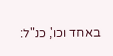באחד וכו', כנ"ל: